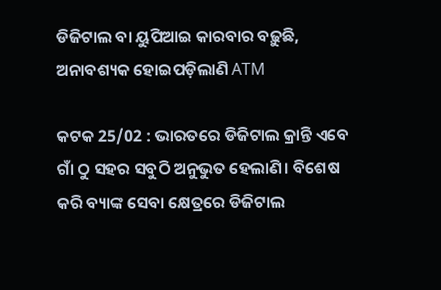ଡିଜିଟାଲ ବା ୟୁପିଆଇ କାରବାର ବଢ଼ୁଛି, ଅନାବଶ୍ୟକ ହୋଇପଡ଼ିଲାଣି ATM

କଟକ 25/02 : ଭାରତରେ ଡିଜିଟାଲ କ୍ରାନ୍ତି ଏବେ ଗାଁ ଠୁ ସହର ସବୁଠି ଅନୁଭୁତ ହେଲାଣି। ବିଶେଷ କରି ବ୍ୟାଙ୍କ ସେବା କ୍ଷେତ୍ରରେ ଡିଜିଟାଲ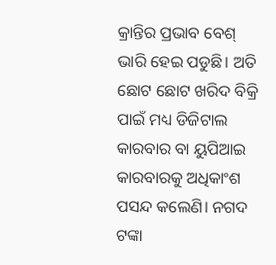କ୍ରାନ୍ତିର ପ୍ରଭାବ ବେଶ୍ ଭାରି ହେଇ ପଡୁଛି। ଅତି ଛୋଟ ଛୋଟ ଖରିଦ ବିକ୍ରି ପାଇଁ ମଧ୍ୟ ଡିଜିଟାଲ କାରବାର ବା ୟୁପିଆଇ କାରବାରକୁ ଅଧିକାଂଶ ପସନ୍ଦ କଲେଣି। ନଗଦ ଟଙ୍କା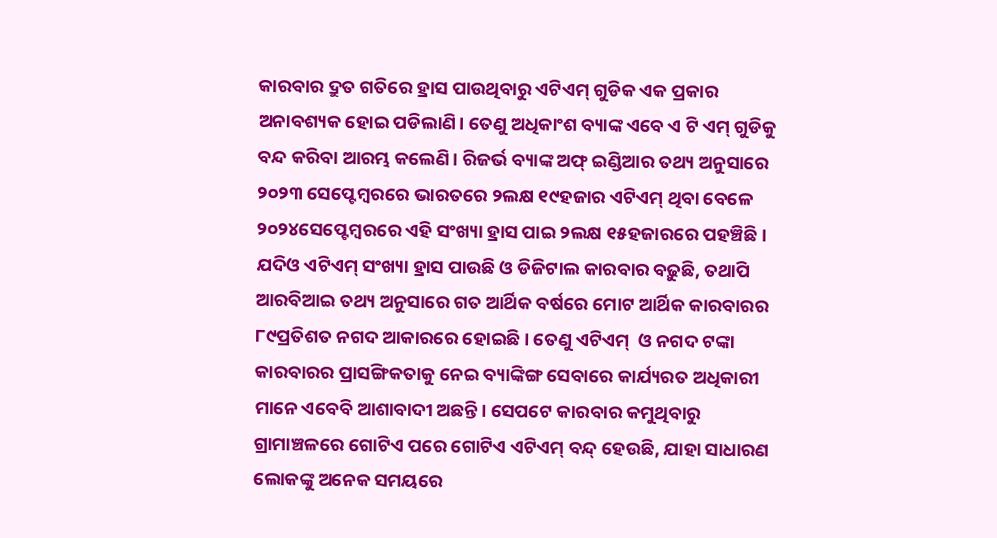କାରବାର ଦ୍ରୁତ ଗତିରେ ହ୍ରାସ ପାଉଥିବାରୁ ଏଟିଏମ୍ ଗୁଡିକ ଏକ ପ୍ରକାର ଅନାବଶ୍ୟକ ହୋଇ ପଡିଲାଣି। ତେଣୁ ଅଧିକାଂଶ ବ୍ୟାଙ୍କ ଏବେ ଏ ଟି ଏମ୍ ଗୁଡିକୁ ବନ୍ଦ କରିବା ଆରମ୍ଭ କଲେଣି। ରିଜର୍ଭ ବ୍ୟାଙ୍କ ଅଫ୍ ଇଣ୍ଡିଆର ତଥ୍ୟ ଅନୁସାରେ ୨୦୨୩ ସେପ୍ଟେମ୍ବରରେ ଭାରତରେ ୨ଲକ୍ଷ ୧୯ହଜାର ଏଟିଏମ୍ ଥିବା ବେଳେ ୨୦୨୪ସେପ୍ଟେମ୍ବରରେ ଏହି ସଂଖ୍ୟା ହ୍ରାସ ପାଇ ୨ଲକ୍ଷ ୧୫ହଜାରରେ ପହଞ୍ଚିଛି। ଯଦିଓ ଏଟିଏମ୍ ସଂଖ୍ୟା ହ୍ରାସ ପାଉଛି ଓ ଡିଜିଟାଲ କାରବାର ବଢ଼ୁଛି, ତଥାପି ଆରବିଆଇ ତଥ୍ୟ ଅନୁସାରେ ଗତ ଆର୍ଥିକ ବର୍ଷରେ ମୋଟ ଆର୍ଥିକ କାରବାରର ୮୯ପ୍ରତିଶତ ନଗଦ ଆକାରରେ ହୋଇଛି। ତେଣୁ ଏଟିଏମ୍  ଓ ନଗଦ ଟଙ୍କା କାରବାରର ପ୍ରାସଙ୍ଗିକତାକୁ ନେଇ ବ୍ୟାଙ୍କିଙ୍ଗ ସେବାରେ କାର୍ଯ୍ୟରତ ଅଧିକାରୀ ମାନେ ଏବେବି ଆଶାବାଦୀ ଅଛନ୍ତି। ସେପଟେ କାରବାର କମୁଥିବାରୁ ଗ୍ରାମାଞ୍ଚଳରେ ଗୋଟିଏ ପରେ ଗୋଟିଏ ଏଟିଏମ୍ ବନ୍ଦ୍ ହେଉଛି, ଯାହା ସାଧାରଣ ଲୋକଙ୍କୁ ଅନେକ ସମୟରେ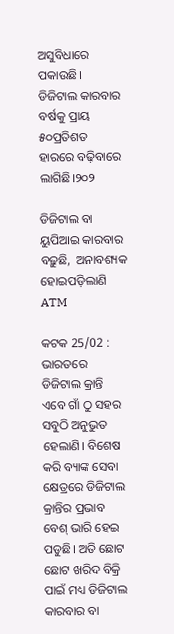ଅସୁବିଧାରେ ପକାଉଛି।  ଡିଜିଟାଲ କାରବାର ବର୍ଷକୁ ପ୍ରାୟ ୫୦ପ୍ରତିଶତ ହାରରେ ବଢ଼ିବାରେ ଲାଗିଛି।୨୦୨

ଡିଜିଟାଲ ବା ୟୁପିଆଇ କାରବାର ବଢ଼ୁଛି,  ଅନାବଶ୍ୟକ ହୋଇପଡ଼ିଲାଣି ATM

କଟକ 25/02 : ଭାରତରେ ଡିଜିଟାଲ କ୍ରାନ୍ତି ଏବେ ଗାଁ ଠୁ ସହର ସବୁଠି ଅନୁଭୁତ ହେଲାଣି। ବିଶେଷ କରି ବ୍ୟାଙ୍କ ସେବା କ୍ଷେତ୍ରରେ ଡିଜିଟାଲ କ୍ରାନ୍ତିର ପ୍ରଭାବ ବେଶ୍ ଭାରି ହେଇ ପଡୁଛି। ଅତି ଛୋଟ ଛୋଟ ଖରିଦ ବିକ୍ରି ପାଇଁ ମଧ୍ୟ ଡିଜିଟାଲ କାରବାର ବା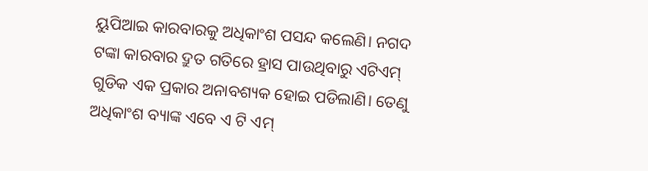ୟୁପିଆଇ କାରବାରକୁ ଅଧିକାଂଶ ପସନ୍ଦ କଲେଣି। ନଗଦ ଟଙ୍କା କାରବାର ଦ୍ରୁତ ଗତିରେ ହ୍ରାସ ପାଉଥିବାରୁ ଏଟିଏମ୍ ଗୁଡିକ ଏକ ପ୍ରକାର ଅନାବଶ୍ୟକ ହୋଇ ପଡିଲାଣି। ତେଣୁ ଅଧିକାଂଶ ବ୍ୟାଙ୍କ ଏବେ ଏ ଟି ଏମ୍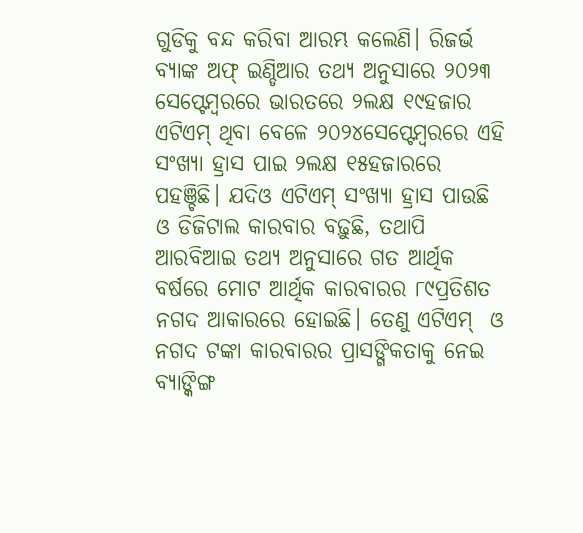ଗୁଡିକୁ ବନ୍ଦ କରିବା ଆରମ୍ଭ କଲେଣି। ରିଜର୍ଭ ବ୍ୟାଙ୍କ ଅଫ୍ ଇଣ୍ଡିଆର ତଥ୍ୟ ଅନୁସାରେ ୨୦୨୩ ସେପ୍ଟେମ୍ବରରେ ଭାରତରେ ୨ଲକ୍ଷ ୧୯ହଜାର ଏଟିଏମ୍ ଥିବା ବେଳେ ୨୦୨୪ସେପ୍ଟେମ୍ବରରେ ଏହି ସଂଖ୍ୟା ହ୍ରାସ ପାଇ ୨ଲକ୍ଷ ୧୫ହଜାରରେ ପହଞ୍ଚିଛି। ଯଦିଓ ଏଟିଏମ୍ ସଂଖ୍ୟା ହ୍ରାସ ପାଉଛି ଓ ଡିଜିଟାଲ କାରବାର ବଢ଼ୁଛି, ତଥାପି ଆରବିଆଇ ତଥ୍ୟ ଅନୁସାରେ ଗତ ଆର୍ଥିକ ବର୍ଷରେ ମୋଟ ଆର୍ଥିକ କାରବାରର ୮୯ପ୍ରତିଶତ ନଗଦ ଆକାରରେ ହୋଇଛି। ତେଣୁ ଏଟିଏମ୍  ଓ ନଗଦ ଟଙ୍କା କାରବାରର ପ୍ରାସଙ୍ଗିକତାକୁ ନେଇ ବ୍ୟାଙ୍କିଙ୍ଗ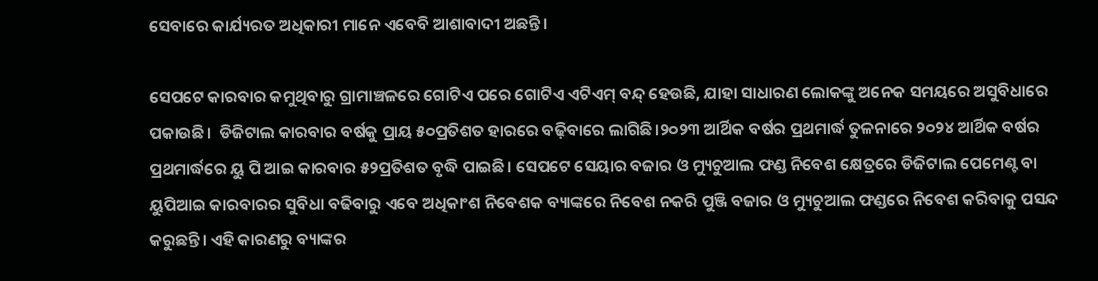ସେବାରେ କାର୍ଯ୍ୟରତ ଅଧିକାରୀ ମାନେ ଏବେବି ଆଶାବାଦୀ ଅଛନ୍ତି।

ସେପଟେ କାରବାର କମୁଥିବାରୁ ଗ୍ରାମାଞ୍ଚଳରେ ଗୋଟିଏ ପରେ ଗୋଟିଏ ଏଟିଏମ୍ ବନ୍ଦ୍ ହେଉଛି, ଯାହା ସାଧାରଣ ଲୋକଙ୍କୁ ଅନେକ ସମୟରେ ଅସୁବିଧାରେ ପକାଉଛି।  ଡିଜିଟାଲ କାରବାର ବର୍ଷକୁ ପ୍ରାୟ ୫୦ପ୍ରତିଶତ ହାରରେ ବଢ଼ିବାରେ ଲାଗିଛି।୨୦୨୩ ଆର୍ଥିକ ବର୍ଷର ପ୍ରଥମାର୍ଦ୍ଧ ତୁଳନାରେ ୨୦୨୪ ଆର୍ଥିକ ବର୍ଷର ପ୍ରଥମାର୍ଦ୍ଧରେ ୟୁ ପି ଆଇ କାରବାର ୫୨ପ୍ରତିଶତ ବୃଦ୍ଧି ପାଇଛି। ସେପଟେ ସେୟାର ବଜାର ଓ ମ୍ୟୁଚୁଆଲ ଫଣ୍ଡ ନିବେଶ କ୍ଷେତ୍ରରେ ଡିଜିଟାଲ ପେମେଣ୍ଟ ବା ୟୁପିଆଇ କାରବାରର ସୁବିଧା ବଢିବାରୁ ଏବେ ଅଧିକାଂଶ ନିବେଶକ ବ୍ୟାଙ୍କରେ ନିବେଶ ନକରି ପୁଞ୍ଜି ବଜାର ଓ ମ୍ୟୁଚୁଆଲ ଫଣ୍ଡରେ ନିବେଶ କରିବାକୁ ପସନ୍ଦ କରୁଛନ୍ତି। ଏହି କାରଣରୁ ବ୍ୟାଙ୍କର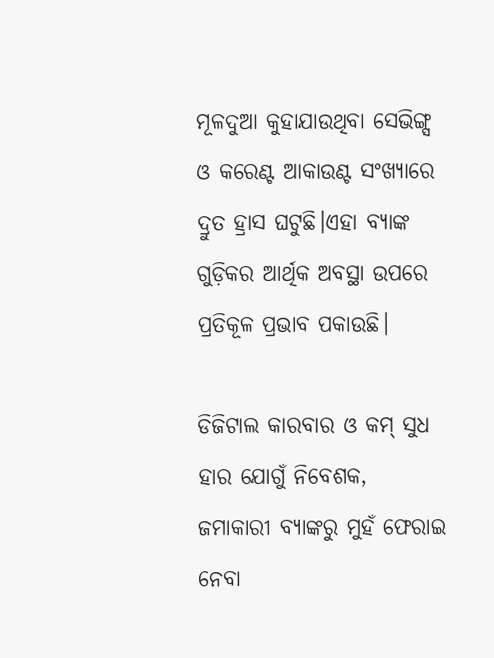ମୂଳଦୁଆ କୁହାଯାଉଥିବା ସେଭିଙ୍ଗ୍ସ ଓ କରେଣ୍ଟ ଆକାଉଣ୍ଟ ସଂଖ୍ୟାରେ ଦ୍ରୁତ ହ୍ରାସ ଘଟୁଛି।ଏହା ବ୍ୟାଙ୍କ ଗୁଡ଼ିକର ଆର୍ଥିକ ଅବସ୍ଥା ଉପରେ ପ୍ରତିକୂଳ ପ୍ରଭାବ ପକାଉଛି।

ଡିଜିଟାଲ କାରବାର ଓ କମ୍ ସୁଧ ହାର ଯୋଗୁଁ ନିବେଶକ, ଜମାକାରୀ ବ୍ୟାଙ୍କରୁ ମୁହଁ ଫେରାଇ ନେବା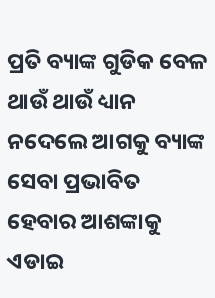ପ୍ରତି ବ୍ୟାଙ୍କ ଗୁଡିକ ବେଳ ଥାଉଁ ଥାଉଁ ଧ୍ୟାନ ନଦେଲେ ଆଗକୁ ବ୍ୟାଙ୍କ ସେବା ପ୍ରଭାବିତ ହେବାର ଆଶଙ୍କାକୁ ଏଡାଇ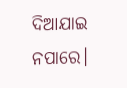ଦିଆଯାଇ ନପାରେ।